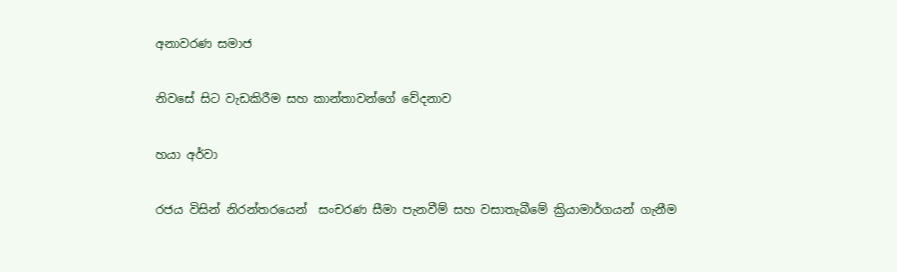අනාවරණ සමාජ

නිවසේ සිට වැඩකිරීම සහ කාන්තාවන්ගේ වේදනාව

හයා අර්වා

රජය විසින් නිරන්තරයෙන්  සංචරණ සීමා පැනවීම් සහ වසාතැබීමේ ක්‍රියාමාර්ගයන් ගැනීම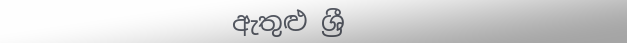ඇතුළු ශ්‍රී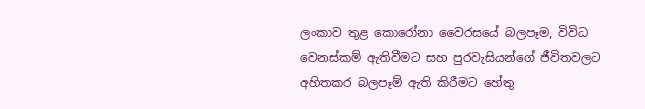ලංකාව තුළ කොරෝනා වෛරසයේ බලපෑම, විවිධ වෙනස්කම් ඇතිවීමට සහ පුරවැසියන්ගේ ජීවිතවලට අහිතකර බලපෑම් ඇති කිරීමට හේතු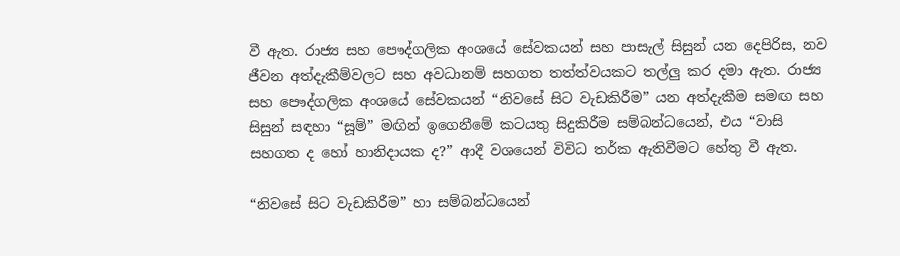වී ඇත. රාජ්‍ය සහ පෞද්ගලික අංශයේ සේවකයන් සහ පාසැල් සිසුන් යන දෙපිරිස, නව ජීවන අත්දැකීම්වලට සහ අවධානම් සහගත තත්ත්වයකට තල්ලු කර දමා ඇත. රාජ්‍ය සහ පෞද්ගලික අංශයේ සේවකයන් “නිවසේ සිට වැඩකිරීම” යන අත්දැකීම සමඟ සහ සිසුන් සඳහා “සූම්” මඟින් ඉගෙනීමේ කටයතු සිදුකිරීම සම්බන්ධයෙන්, එය “වාසි සහගත ද හෝ හානිදායක ද?” ආදී වශයෙන් විවිධ තර්ක ඇතිවීමට හේතු වී ඇත.

“නිවසේ සිට වැඩකිරීම” හා සම්බන්ධයෙන්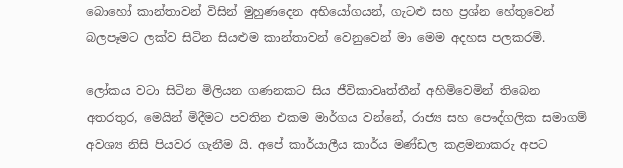බොහෝ කාන්තාවන් විසින් මුහුණදෙන අභියෝගයන්, ගැටළු සහ ප්‍රශ්න හේතුවෙන් බලපෑමට ලක්ව සිටින සියළුම කාන්තාවන් වෙනුවෙන් මා මෙම අදහස පලකරමි.

ලෝකය වටා සිටින මිලියන ගණනකට සිය ජීවිකාවෘත්තීන් අහිමිවෙමින් තිබෙන අතරතුර, මෙයින් මිදීමට පවතින එකම මාර්ගය වන්නේ, රාජ්‍ය සහ පෞද්ගලික සමාගම් අවශ්‍ය නිසි පියවර ගැනීම යි. අපේ කාර්යාලීය කාර්ය මණ්ඩල කළමනාකරු අපට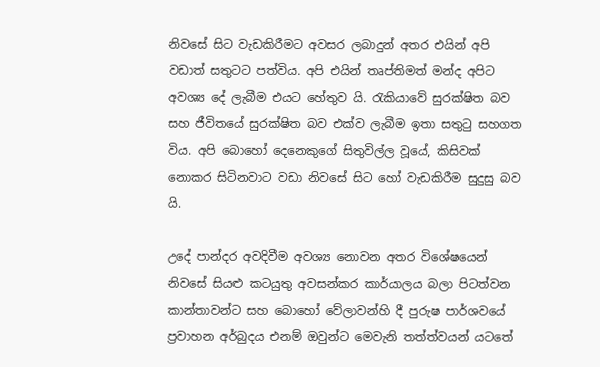නිවසේ සිට වැඩකිරීමට අවසර ලබාදුන් අතර එයින් අපි වඩාත් සතුටට පත්විය. අපි එයින් තෘප්තිමත් මන්ද අපිට අවශ්‍ය දේ ලැබීම එයට හේතුව යි. රැකියාවේ සුරක්ෂිත බව සහ ජීවිතයේ සුරක්ෂිත බව එක්ව ලැබීම ඉතා සතුටු සහගත විය. අපි බොහෝ දෙනෙකුගේ සිතුවිල්ල වූයේ, කිසිවක් නොකර සිටිනවාට වඩා නිවසේ සිට හෝ වැඩකිරීම සුදුසු බව යි.

උදේ පාන්දර අවදිවීම අවශ්‍ය නොවන අතර විශේෂයෙන් නිවසේ සියළු කටයුතු අවසන්කර කාර්යාලය බලා පිටත්වන කාන්තාවන්ට සහ බොහෝ වේලාවන්හි දී පුරුෂ පාර්ශවයේ ප්‍රවාහන අර්බුදය එනම් ඔවුන්ට මෙවැනි තත්ත්වයන් යටතේ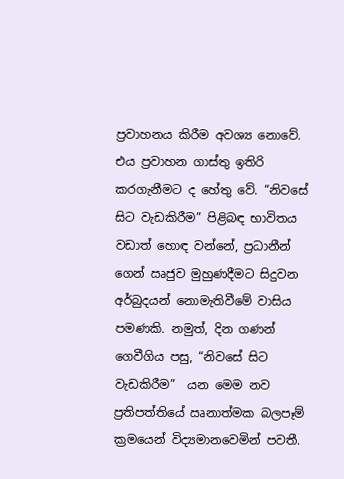ප්‍රවාහනය කිරීම අවශ්‍ය නොවේ. එය ප්‍රවාහන ගාස්තු ඉතිරි කරගැනීමට ද හේතු වේ. “නිවසේ සිට වැඩකිරීම” පිළිබඳ භාවිතය වඩාත් හොඳ වන්නේ, ප්‍රධානීන් ගෙන් ඍජුව මුහුණදීමට සිදුවන අර්බුදයන් නොමැතිවීමේ වාසිය පමණකි. නමුත්, දින ගණන් ගෙවීගිය පසු, “නිවසේ සිට වැඩකිරීම”  යන මෙම නව ප්‍රතිපත්තියේ ඍනාත්මක බලපෑම් ක්‍රමයෙන් විද්‍යමානවෙමින් පවතී.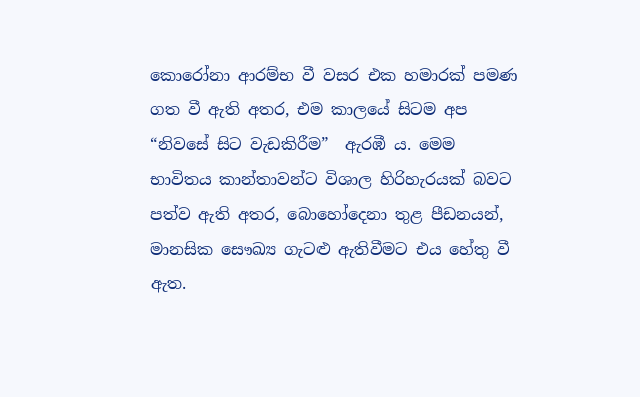කොරෝනා ආරම්භ වී වසර එක හමාරක් පමණ ගත වී ඇති අතර, එම කාලයේ සිටම අප “නිවසේ සිට වැඩකිරීම”  ඇරඹී ය. මෙම භාවිතය කාන්තාවන්ට විශාල හිරිහැරයක් බවට පත්ව ඇති අතර, බොහෝදෙනා තුළ පීඩනයන්, මානසික සෞඛ්‍ය ගැටළු ඇතිවීමට එය හේතු වී ඇත.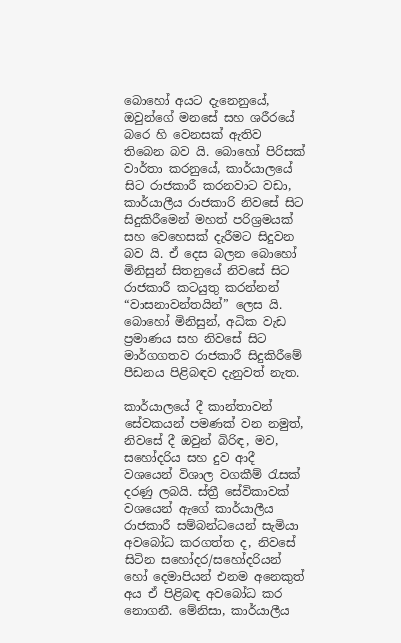බොහෝ අයට දැනෙනුයේ, ඔවුන්ගේ මනසේ සහ ශරීරයේ බරෙ හි වෙනසක් ඇතිව තිබෙන බව යි. බොහෝ පිරිසක් වාර්තා කරනුයේ, කාර්යාලයේ සිට රාජකාරී කරනවාට වඩා, කාර්යාලීය රාජකාරි නිවසේ සිට සිදුකිරීමෙන් මහත් පරිශ්‍රමයක් සහ වෙහෙසක් දැරීමට සිදුවන බව යි. ඒ දෙස බලන බොහෝ මිනිසුන් සිතනුයේ නිවසේ සිට රාජකාරී කටයුතු කරන්නන් “වාසනාවන්තයින්” ලෙස යි. බොහෝ මිනිසුන්, අධික වැඩ ප්‍රමාණය සහ නිවසේ සිට මාර්ගගතව රාජකාරී සිදුකිරීමේ පීඩනය පිළිබඳව දැනුවත් නැත.

කාර්යාලයේ දී කාන්තාවන් සේවකයන් පමණක් වන නමුත්, නිවසේ දී ඔවුන් බිරිඳ, මව, සහෝදරිය සහ දුව ආදී වශයෙන් විශාල වගකීම් රැසක් දරණු ලබයි. ස්ත්‍රී සේවිකාවක් වශයෙන් ඇගේ කාර්යාලීය රාජකාරී සම්බන්ධයෙන් සැමියා අවබෝධ කරගත්ත ද, නිවසේ සිටින සහෝදර/සහෝදරියන් හෝ දෙමාපියන් එනම අනෙකුත් අය ඒ පිළිබඳ අවබෝධ කර නොගනී. මේනිසා, කාර්යාලීය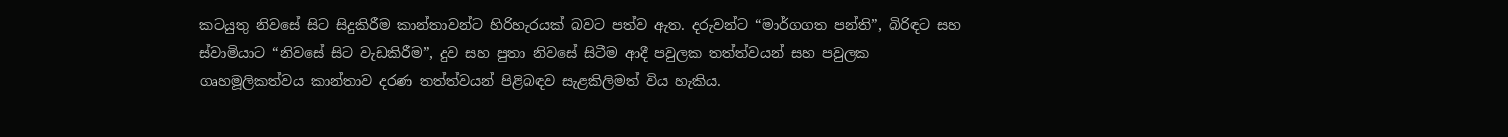කටයුතු නිවසේ සිට සිදුකිරීම කාන්තාවන්ට හිරිහැරයක් බවට පත්ව ඇත. දරුවන්ට “මාර්ගගත පන්ති”, බිරිඳට සහ ස්වාමියාට “නිවසේ සිට වැඩකිරීම”, දුව සහ පුතා නිවසේ සිටීම ආදී පවුලක තත්ත්වයන් සහ පවුලක ගෘහමූලිකත්වය කාන්තාව දරණ තත්ත්වයන් පිළිබඳව සැළකිලිමත් විය හැකිය.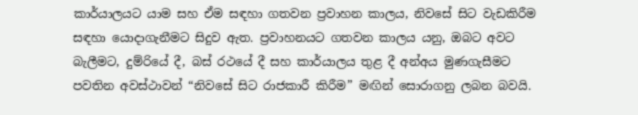කාර්යාලයට යාම සහ ඒම සඳහා ගතවන ප්‍රවාහන කාලය, නිවසේ සිට වැඩකිරීම සඳහා යොදාගැනීමට සිදුව ඇත. ප්‍රවාහනයට ගතවන කාලය යනු, ඔබට අවට බැලීමට, දුම්රියේ දී, බස් රථයේ දී සහ කාර්යාලය තුළ දී අන්අය මුණගැසීමට පවතින අවස්ථාවන් “නිවසේ සිට රාජකාරී කිරීම” මඟින් සොරාගනු ලබන බවයි.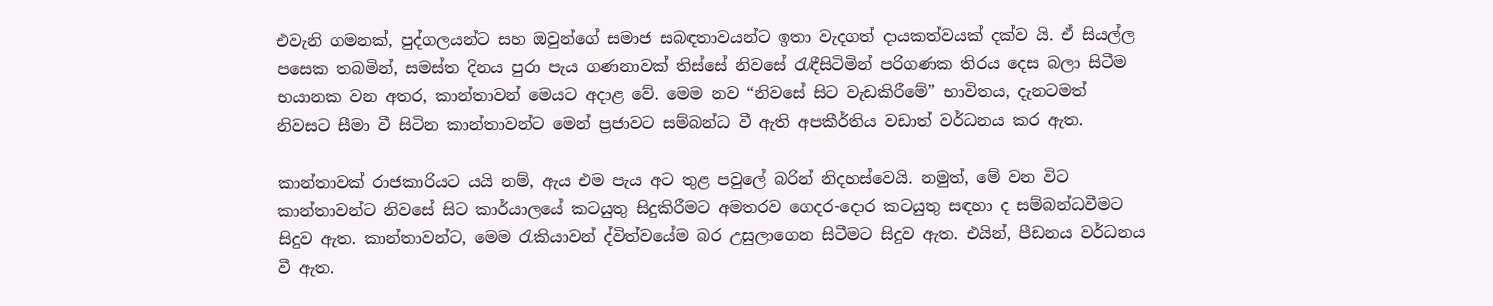එවැනි ගමනක්, පුද්ගලයන්ට සහ ඔවුන්ගේ සමාජ සබඳතාවයන්ට ඉතා වැදගත් දායකත්වයක් දක්ව යි. ඒ සියල්ල පසෙක තබමින්, සමස්ත දිනය පුරා පැය ගණනාවක් තිස්සේ නිවසේ රැඳීසිටිමින් පරිගණක තිරය දෙස බලා සිටීම භයානක වන අතර, කාන්තාවන් මෙයට අදාළ වේ. මෙම නව “නිවසේ සිට වැඩකිරීමේ” භාවිතය, දැනටමත් නිවසට සීමා වී සිටින කාන්තාවන්ට මෙන් ප්‍රජාවට සම්බන්ධ වී ඇති අපකීර්තිය වඩාත් වර්ධනය කර ඇත.

කාන්තාවක් රාජකාරියට යයි නම්, ඇය එම පැය අට තුළ පවුලේ බරින් නිදහස්වෙයි. නමුත්, මේ වන විට කාන්තාවන්ට නිවසේ සිට කාර්යාලයේ කටයුතු සිදුකිරීමට අමතරව ගෙදර-දොර කටයුතු සඳහා ද සම්බන්ධවීමට සිදුව ඇත. කාන්තාවන්ට, මෙම රැකියාවන් ද්විත්වයේම බර උසුලාගෙන සිටීමට සිදුව ඇත. එයින්, පීඩනය වර්ධනය වී ඇත.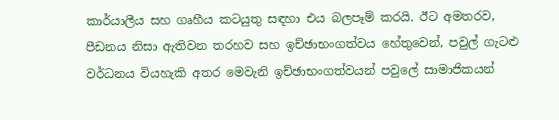කාර්යාලීය සහ ගෘහීය කටයුතු සඳහා එය බලපෑම් කරයි. ඊට අමතරව, පීඩනය නිසා ඇතිවන තරහව සහ ඉච්ඡාභංගත්වය හේතුවෙන්, පවුල් ගැටළු වර්ධනය වියහැකි අතර මෙවැනි ඉච්ඡාභංගත්වයන් පවුලේ සාමාජිකයන්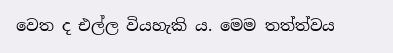වෙත ද එල්ල වියහැකි ය. මෙම තත්ත්වය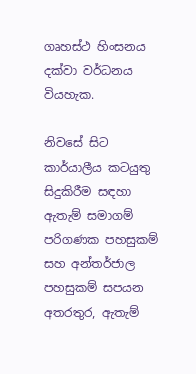ගෘහස්ථ හිංසනය දක්වා වර්ධනය වියහැක.

නිවසේ සිට කාර්යාලීය කටයුතු සිදුකිරීම සඳහා ඇතැම් සමාගම් පරිගණක පහසුකම් සහ අන්තර්ජාල පහසුකම් සපයන අතරතුර, ඇතැම්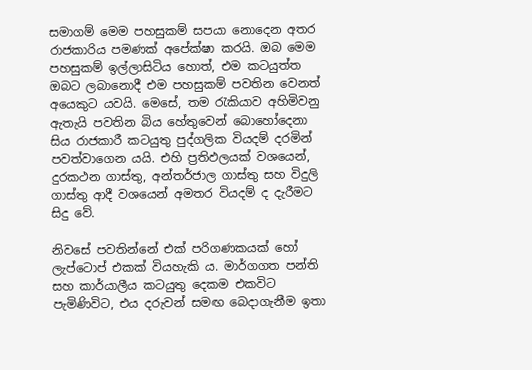සමාගම් මෙම පහසුකම් සපයා නොදෙන අතර රාජකාරිය පමණක් අපේක්ෂා කරයි. ඔබ මෙම පහසුකම් ඉල්ලාසිටිය හොත්, එම කටයුත්ත ඔබට ලබානොදී එම පහසුකම් පවතින වෙනත් අයෙකුට යවයි. මෙසේ, තම රැකියාව අහිමිවනු ඇතැයි පවතින බිය හේතුවෙන් බොහෝදෙනා සිය රාජකාරී කටයුතු පුද්ගලික වියදම් දරමින් පවත්වාගෙන යයි. එහි ප්‍රතිඵලයක් වශයෙන්, දුරකථන ගාස්තු, අන්තර්ජාල ගාස්තු සහ විදුලි ගාස්තු ආදී වශයෙන් අමතර වියදම් ද දැරීමට සිදු වේ.

නිවසේ පවතින්නේ එක් පරිගණකයක් හෝ ලැප්ටොප් එකක් වියහැකි ය. මාර්ගගත පන්ති සහ කාර්යාලීය කටයුතු දෙකම එකවිට පැමිණිවිට, එය දරුවන් සමඟ බෙදාගැනීම ඉතා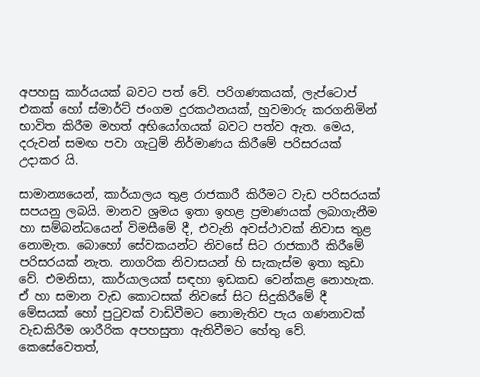අපහසු කාර්යයක් බවට පත් වේ. පරිගණකයක්, ලැප්ටොප් එකක් හෝ ස්මාර්ට් ජංගම දුරකථනයක්, හුවමාරු කරගනිමින් භාවිත කිරීම මහත් අභියෝගයක් බවට පත්ව ඇත. මෙය, දරුවන් සමඟ පවා ගැටුම් නිර්මාණය කිරීමේ පරිසරයක් උදාකර යි.

සාමාන්‍යයෙන්, කාර්යාලය තුළ රාජකාරී කිරීමට වැඩ පරිසරයක් සපයනු ලබයි. මානව ශ්‍රමය ඉතා ඉහළ ප්‍රමාණයක් ලබාගැනීම හා සම්බන්ධයෙන් විමසීමේ දී, එවැනි අවස්ථාවක් නිවාස තුළ නොමැත. බොහෝ සේවකයන්ට නිවසේ සිට රාජකාරී කිරීමේ පරිසරයක් නැත. නාගරික නිවාසයන් හි සැකැස්ම ඉතා කුඩා වේ. එමනිසා, කාර්යාලයක් සඳහා ඉඩකඩ වෙන්කළ නොහැක. ඒ හා සමාන වැඩ කොටසක් නිවසේ සිට සිදුකිරීමේ දී  මේසයක් හෝ පුටුවක් වාඩිවීමට නොමැතිව පැය ගණනාවක් වැඩකිරීම ශාරීරික අපහසුතා ඇතිවීමට හේතු වේ. කෙසේවෙතත්,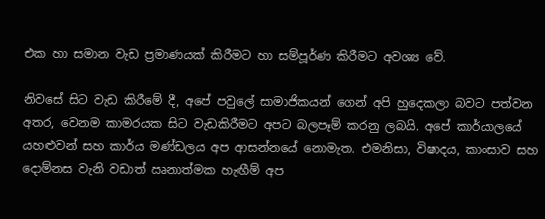එක හා සමාන වැඩ ප්‍රමාණයක් කිරීමට හා සම්පූර්ණ කිරීමට අවශ්‍ය වේ.

නිවසේ සිට වැඩ කිරීමේ දී, අපේ පවුලේ සාමාජිකයන් ගෙන් අපි හුදෙකලා බවට පත්වන අතර, වෙනම කාමරයක සිට වැඩකිරීමට අපට බලපෑම් කරනු ලබයි. අපේ කාර්යාලයේ යහළුවන් සහ කාර්ය මණ්ඩලය අප ආසන්නයේ නොමැත. එමනිසා, විෂාදය, කාංසාව සහ දොම්නස වැනි වඩාත් ඍනාත්මක හැඟීම් අප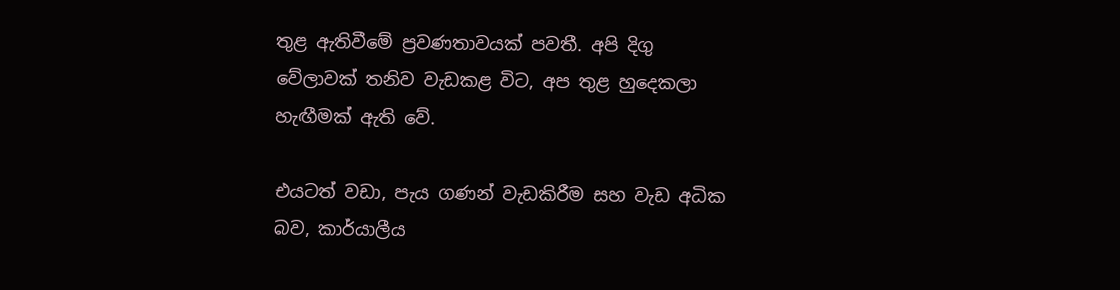තුළ ඇතිවීමේ ප්‍රවණතාවයක් පවතී. අපි දිගු වේලාවක් තනිව වැඩකළ විට, අප තුළ හුදෙකලා හැඟීමක් ඇති වේ.

එයටත් වඩා, පැය ගණන් වැඩකිරීම සහ වැඩ අධික බව, කාර්යාලීය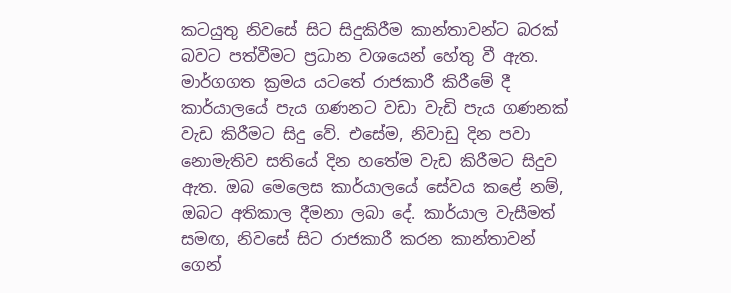කටයුතු නිවසේ සිට සිදුකිරීම කාන්තාවන්ට බරක් බවට පත්වීමට ප්‍රධාන වශයෙන් හේතු වී ඇත. මාර්ගගත ක්‍රමය යටතේ රාජකාරී කිරීමේ දී කාර්යාලයේ පැය ගණනට වඩා වැඩි පැය ගණනක් වැඩ කිරීමට සිදු වේ. එසේම, නිවාඩු දින පවා නොමැතිව සතියේ දින හතේම වැඩ කිරීමට සිදුව ඇත. ඔබ මෙලෙස කාර්යාලයේ සේවය කළේ නම්, ඔබට අතිකාල දීමනා ලබා දේ. කාර්යාල වැසීමත් සමඟ, නිවසේ සිට රාජකාරී කරන කාන්තාවන් ගෙන්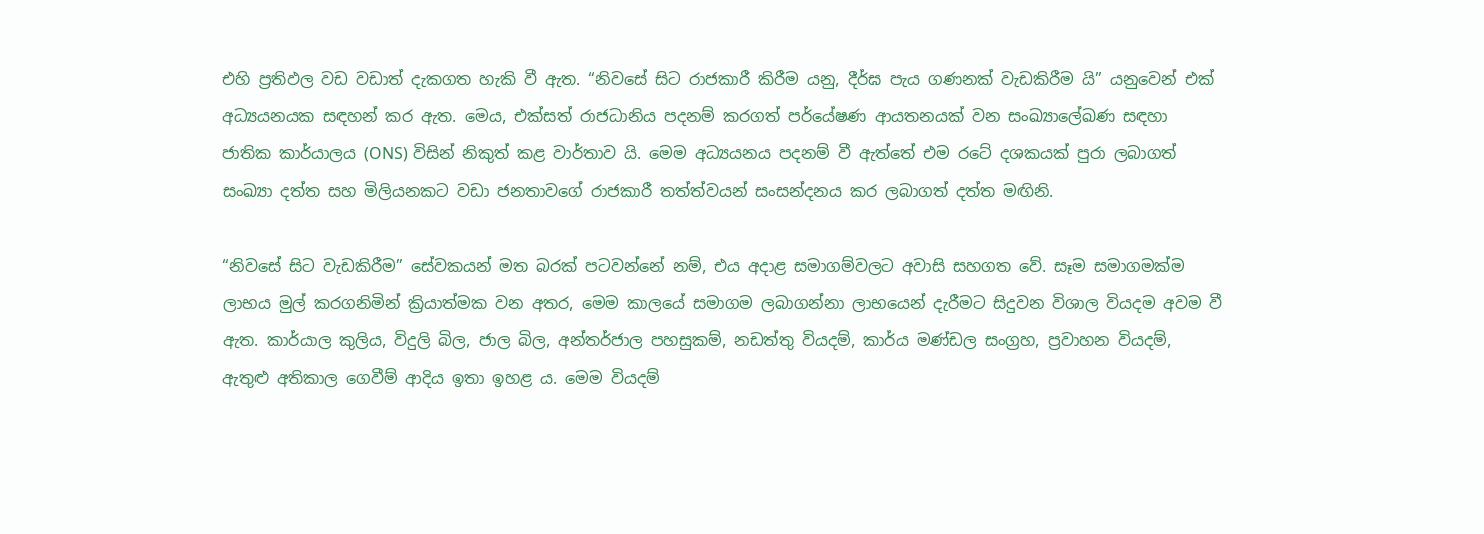එහි ප්‍රතිඵල වඩ වඩාත් දැකගත හැකි වී ඇත. “නිවසේ සිට රාජකාරී කිරීම යනු, දීර්ඝ පැය ගණනක් වැඩකිරීම යි” යනුවෙන් එක් අධ්‍යයනයක සඳහන් කර ඇත. මෙය, එක්සත් රාජධානිය පදනම් කරගත් පර්යේෂණ ආයතනයක් වන සංඛ්‍යාලේඛණ සඳහා ජාතික කාර්යාලය (ONS) විසින් නිකුත් කළ වාර්තාව යි. මෙම අධ්‍යයනය පදනම් වී ඇත්තේ එම රටේ දශකයක් පුරා ලබාගත් සංඛ්‍යා දත්ත සහ මිලියනකට වඩා ජනතාවගේ රාජකාරී තත්ත්වයන් සංසන්දනය කර ලබාගත් දත්ත මඟිනි.

“නිවසේ සිට වැඩකිරීම” සේවකයන් මත බරක් පටවන්නේ නම්, එය අදාළ සමාගම්වලට අවාසි සහගත වේ. සෑම සමාගමක්ම ලාභය මුල් කරගනිමින් ක්‍රියාත්මක වන අතර, මෙම කාලයේ සමාගම ලබාගන්නා ලාභයෙන් දැරීමට සිදුවන විශාල වියදම අවම වී ඇත. කාර්යාල කුලිය, විදුලි බිල, ජාල බිල, අන්තර්ජාල පහසුකම්, නඩත්තු වියදම්, කාර්ය මණ්ඩල සංග්‍රහ, ප්‍රවාහන වියදම්, ඇතුළු අතිකාල ගෙවීම් ආදිය ඉතා ඉහළ ය. මෙම වියදම්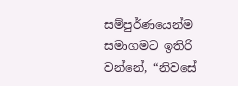සම්පුර්ණයෙන්ම සමාගමට ඉතිරි වන්නේ, “නිවසේ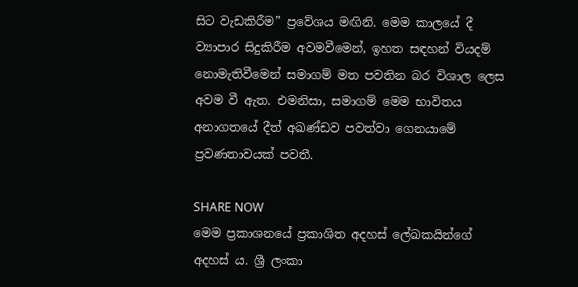සිට වැඩකිරීම” ප්‍රවේශය මඟිනි. මෙම කාලයේ දී ව්‍යාපාර සිදුකිරීම අවමවීමෙන්, ඉහත සඳහන් වියදම් නොමැතිවීමෙන් සමාගම් මත පවතින බර විශාල ලෙස අවම වී ඇත. එමනිසා, සමාගම් මෙම භාවිතය අනාගතයේ දීත් අඛණ්ඩව පවත්වා ගෙනයාමේ ප්‍රවණතාවයක් පවතී.

SHARE NOW
මෙම ප්‍රකාශනයේ ප්‍රකාශිත අදහස් ලේඛකයින්ගේ අදහස් ය. ශ්‍රී ලංකා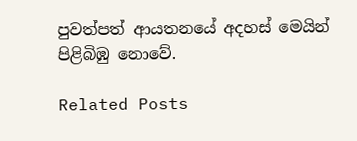පුවත්පත් ආයතනයේ අදහස් මෙයින් පිළිබිඹු නොවේ.

Related Posts